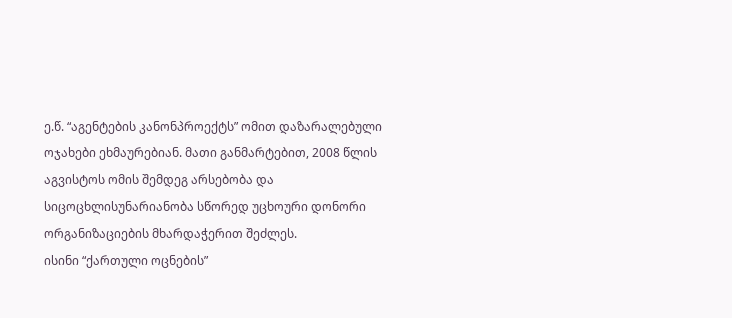ე.წ. “აგენტების კანონპროექტს” ომით დაზარალებული ოჯახები ეხმაურებიან. მათი განმარტებით, 2008 წლის აგვისტოს ომის შემდეგ არსებობა და სიცოცხლისუნარიანობა სწორედ უცხოური დონორი ორგანიზაციების მხარდაჭერით შეძლეს.
ისინი “ქართული ოცნების”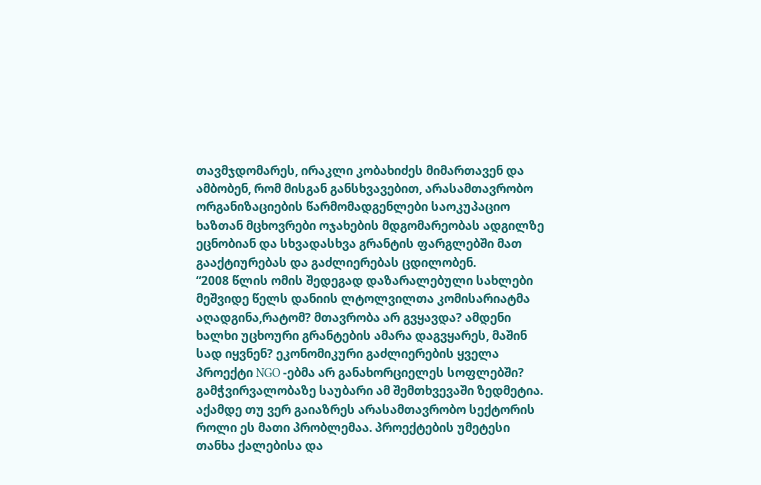თავმჯდომარეს, ირაკლი კობახიძეს მიმართავენ და ამბობენ, რომ მისგან განსხვავებით, არასამთავრობო ორგანიზაციების წარმომადგენლები საოკუპაციო ხაზთან მცხოვრები ოჯახების მდგომარეობას ადგილზე ეცნობიან და სხვადასხვა გრანტის ფარგლებში მათ გააქტიურებას და გაძლიერებას ცდილობენ.
“2008 წლის ომის შედეგად დაზარალებული სახლები მეშვიდე წელს დანიის ლტოლვილთა კომისარიატმა აღადგინა,რატომ? მთავრობა არ გვყავდა? ამდენი ხალხი უცხოური გრანტების ამარა დაგვყარეს, მაშინ სად იყვნენ? ეკონომიკური გაძლიერების ყველა პროექტი NGO -ებმა არ განახორციელეს სოფლებში? გამჭვირვალობაზე საუბარი ამ შემთხვევაში ზედმეტია. აქამდე თუ ვერ გაიაზრეს არასამთავრობო სექტორის როლი ეს მათი პრობლემაა. პროექტების უმეტესი თანხა ქალებისა და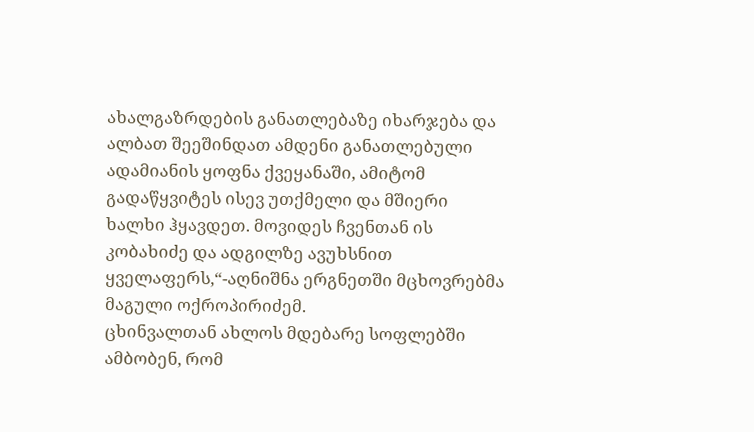ახალგაზრდების განათლებაზე იხარჯება და ალბათ შეეშინდათ ამდენი განათლებული ადამიანის ყოფნა ქვეყანაში, ამიტომ გადაწყვიტეს ისევ უთქმელი და მშიერი ხალხი ჰყავდეთ. მოვიდეს ჩვენთან ის კობახიძე და ადგილზე ავუხსნით ყველაფერს,“-აღნიშნა ერგნეთში მცხოვრებმა მაგული ოქროპირიძემ.
ცხინვალთან ახლოს მდებარე სოფლებში ამბობენ, რომ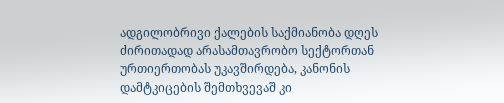ადგილობრივი ქალების საქმიანობა დღეს ძირითადად არასამთავრობო სექტორთან ურთიერთობას უკავშირდება, კანონის დამტკიცების შემთხვევაშ კი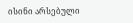ისინი არსებული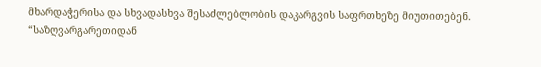მხარდაჭერისა და სხვადასხვა შესაძლებლობის დაკარგვის საფრთხეზე მიუთითებენ.
“საზღვარგარეთიდან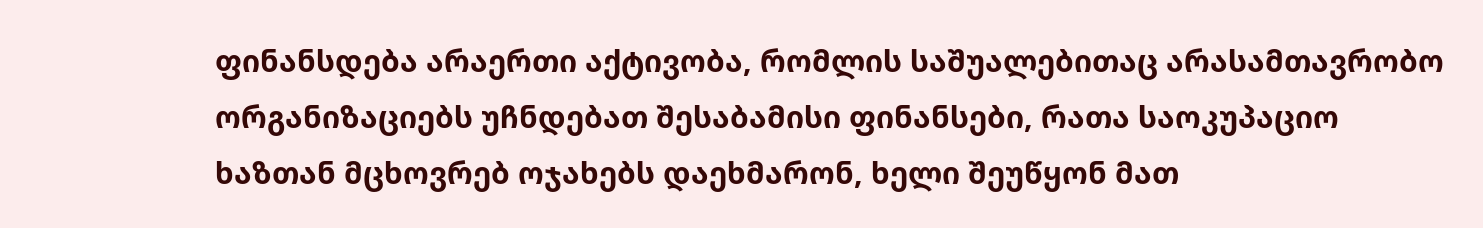ფინანსდება არაერთი აქტივობა, რომლის საშუალებითაც არასამთავრობო ორგანიზაციებს უჩნდებათ შესაბამისი ფინანსები, რათა საოკუპაციო ხაზთან მცხოვრებ ოჯახებს დაეხმარონ, ხელი შეუწყონ მათ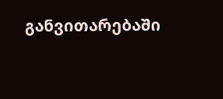განვითარებაში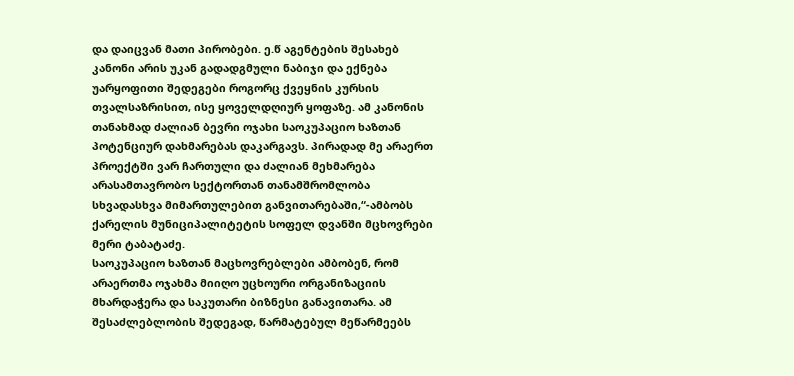და დაიცვან მათი პირობები. ე.წ აგენტების შესახებ კანონი არის უკან გადადგმული ნაბიჯი და ექნება უარყოფითი შედეგები როგორც ქვეყნის კურსის თვალსაზრისით, ისე ყოველდღიურ ყოფაზე. ამ კანონის თანახმად ძალიან ბევრი ოჯახი საოკუპაციო ხაზთან პოტენციურ დახმარებას დაკარგავს. პირადად მე არაერთ პროექტში ვარ ჩართული და ძალიან მეხმარება არასამთავრობო სექტორთან თანამშრომლობა სხვადასხვა მიმართულებით განვითარებაში,“-ამბობს ქარელის მუნიციპალიტეტის სოფელ დვანში მცხოვრები მერი ტაბატაძე.
საოკუპაციო ხაზთან მაცხოვრებლები ამბობენ, რომ არაერთმა ოჯახმა მიიღო უცხოური ორგანიზაციის მხარდაჭერა და საკუთარი ბიზნესი განავითარა. ამ შესაძლებლობის შედეგად, წარმატებულ მეწარმეებს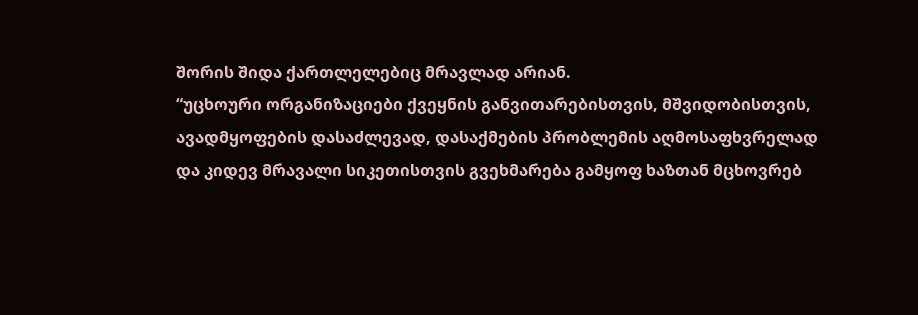შორის შიდა ქართლელებიც მრავლად არიან.
“უცხოური ორგანიზაციები ქვეყნის განვითარებისთვის, მშვიდობისთვის, ავადმყოფების დასაძლევად, დასაქმების პრობლემის აღმოსაფხვრელად და კიდევ მრავალი სიკეთისთვის გვეხმარება გამყოფ ხაზთან მცხოვრებ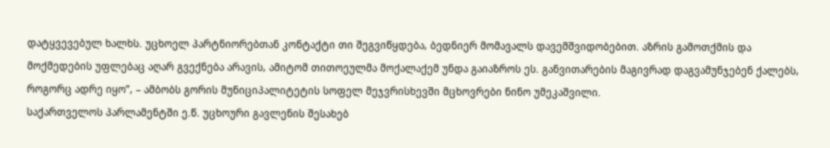დატყვევებულ ხალხს. უცხოელ პარტნიორებთან კონტაქტი თი შეგვიწყდება, ბედნიერ მომავალს დავემშვიდობებით. აზრის გამოთქმის და მოქმედების უფლებაც აღარ გვექნება არავის, ამიტომ თითოეულმა მოქალაქემ უნდა გაიაზროს ეს. განვითარების მაგივრად დაგვამუნჯებენ ქალებს, როგორც ადრე იყო”, – ამბობს გორის მუნიციპალიტეტის სოფელ მეჯვრისხევში მცხოვრები ნინო უმეკაშვილი.
საქართველოს პარლამენტში ე.წ. უცხოური გავლენის შესახებ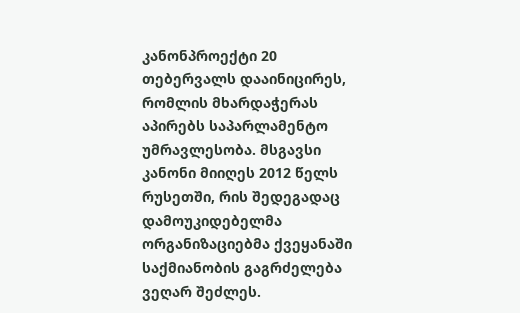კანონპროექტი 20 თებერვალს დააინიცირეს, რომლის მხარდაჭერას აპირებს საპარლამენტო უმრავლესობა. მსგავსი კანონი მიიღეს 2012 წელს რუსეთში, რის შედეგადაც დამოუკიდებელმა ორგანიზაციებმა ქვეყანაში საქმიანობის გაგრძელება ვეღარ შეძლეს.